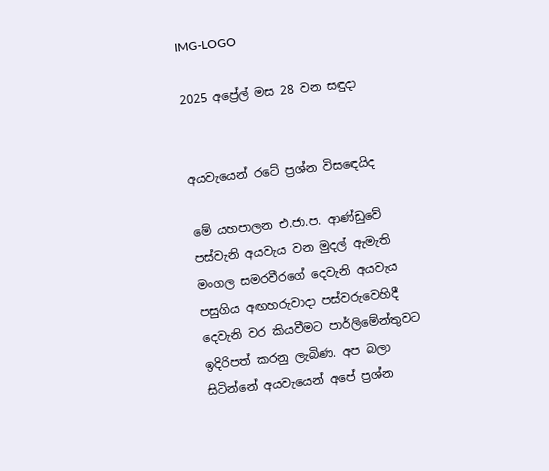IMG-LOGO

2025 අප්‍රේල් මස 28 වන සඳුදා


අයවැයෙන් රටේ ප්‍රශ්න විසඳෙයිද

මේ යහපාලන එ.ජා.ප. ආණ්ඩුවේ පස්වැනි අයවැය වන මුදල් ඇමැති මංගල සමරවීරගේ දෙවැනි අයවැය පසුගිය අඟහරුවාදා පස්වරුවෙහිදී දෙවැනි වර කියවීමට පාර්ලිමේන්තුවට ඉදිරිපත් කරනු ලැබිණ. අප බලා සිටින්නේ අයවැයෙන් අපේ ප්‍රශ්න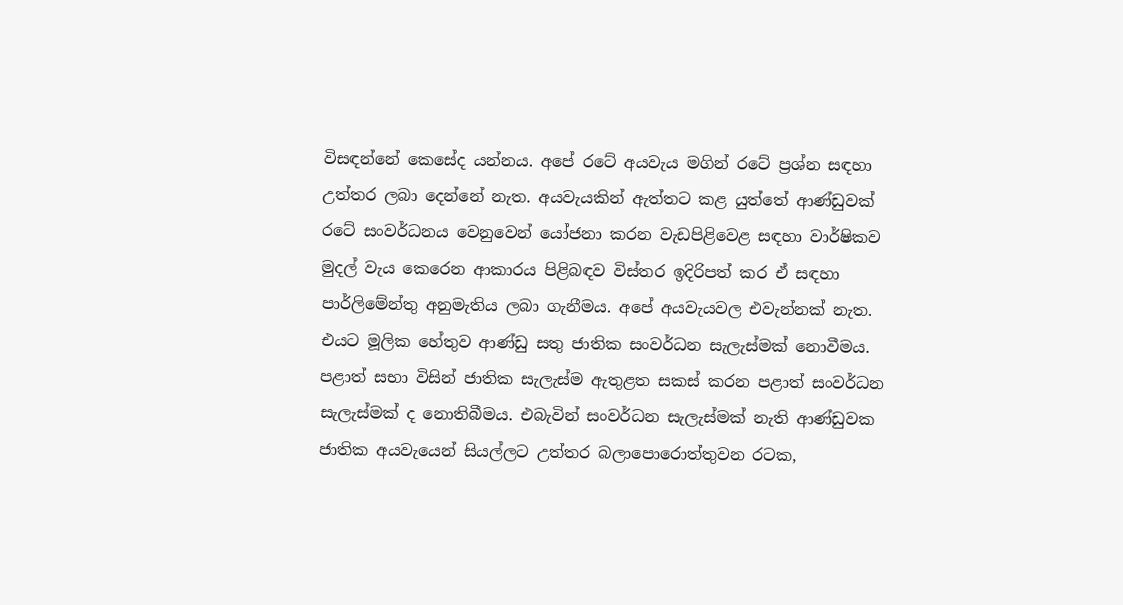විසඳන්නේ කෙසේද යන්නය. අපේ රටේ අයවැය මගින් රටේ ප්‍රශ්න සඳහා උත්තර ලබා දෙන්නේ නැත. අයවැයකින් ඇත්තට කළ යුත්තේ ආණ්ඩුවක් රටේ සංවර්ධනය වෙනුවෙන් යෝජනා කරන වැඩපිළිවෙළ සඳහා වාර්ෂිකව මුදල් වැය කෙරෙන ආකාරය පිළිබඳව විස්තර ඉදිරිපත් කර ඒ සඳහා පාර්ලිමේන්තු අනුමැතිය ලබා ගැනීමය. අපේ අයවැයවල එවැන්නක් නැත. එයට මූලික හේතුව ආණ්ඩු සතු ජාතික සංවර්ධන සැලැස්මක් නොවීමය. පළාත් සභා විසින් ජාතික සැලැස්ම ඇතුළත සකස් කරන පළාත් සංවර්ධන සැලැස්මක් ද නොතිබීමය. එබැවින් සංවර්ධන සැලැස්මක් නැති ආණ්ඩුවක ජාතික අයවැයෙන් සියල්ලට උත්තර බලාපොරොත්තුවන රටක,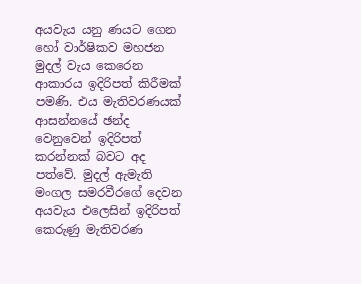අයවැය යනු ණයට ගෙන හෝ වාර්ෂිකව මහජන මුදල් වැය කෙරෙන ආකාරය ඉදිරිපත් කිරීමක් පමණි. එය මැතිවරණයක් ආසන්නයේ ඡන්ද වෙනුවෙන් ඉදිරිපත් කරන්නක් බවට අද පත්වේ. මුදල් ඇමැති මංගල සමරවීරගේ දෙවන අයවැය එලෙසින් ඉදිරිපත් කෙරුණු මැතිවරණ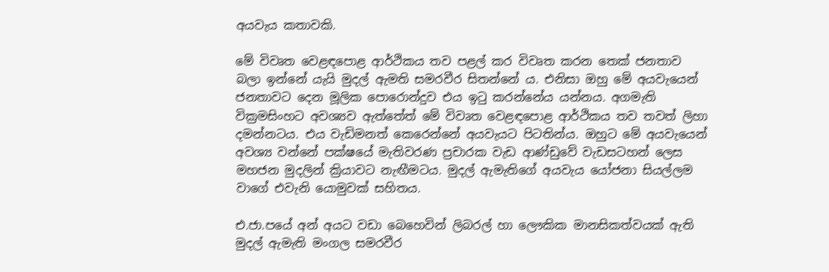අයවැය කතාවකි.

මේ විවෘත වෙළඳපොළ ආර්ථිකය තව පළල් කර විවෘත කරන තෙක් ජනතාව බලා ඉන්නේ යැයි මුදල් ඇමති සමරවීර සිතන්නේ ය. එනිසා ඔහු මේ අයවැයෙන් ජනතාවට දෙන මූලික පොරොන්දුව එය ඉටු කරන්නේය යන්නය. අගමැති වික්‍රමසිංහට අවශ්‍යව ඇත්තේත් මේ විවෘත වෙළඳපොළ ආර්ථිකය තව තවත් ලිහා දමන්නටය. එය වැඩිමනත් කෙරෙන්නේ අයවැයට පිටතින්ය. ඔහුට මේ අයවැයෙන් අවශ්‍ය වන්නේ පක්ෂයේ මැතිවරණ ප්‍රචාරක වැඩ ආණ්ඩුවේ වැඩසටහන් ලෙස මහජන මුදලින් ක්‍රියාවට නැඟීමටය. මුදල් ඇමැතිගේ අයවැය යෝජනා සියල්ලම වාගේ එවැනි යොමුවක් සහිතය.

එ.ජා.පයේ අන් අයට වඩා බෙහෙවින් ලිබරල් හා ලෞකික මානසිකත්වයක් ඇති මුදල් ඇමැති මංගල සමරවීර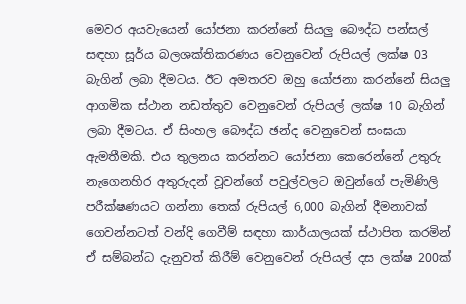මෙවර අයවැයෙන් යෝජනා කරන්නේ සියලු බෞද්ධ පන්සල් සඳහා සූර්ය බලශක්තිකරණය වෙනුවෙන් රුපියල් ලක්ෂ 03 බැගින් ලබා දීමටය. ඊට අමතරව ඔහු යෝජනා කරන්නේ සියලු ආගමික ස්ථාන නඩත්තුව වෙනුවෙන් රුපියල් ලක්ෂ 10 බැගින් ලබා දීමටය. ඒ සිංහල බෞද්ධ ඡන්ද වෙනුවෙන් සංඝයා ඇමතීමකි. එය තුලනය කරන්නට යෝජනා කෙරෙන්නේ උතුරු නැගෙනහිර අතුරුදන් වූවන්ගේ පවුල්වලට ඔවුන්ගේ පැමිණිලි පරීක්ෂණයට ගන්නා තෙක් රුපියල් 6,000 බැගින් දීමනාවක් ගෙවන්නටත් වන්දි ගෙවීම් සඳහා කාර්යාලයක් ස්ථාපිත කරමින් ඒ සම්බන්ධ දැනුවත් කිරීම් වෙනුවෙන් රුපියල් දස ලක්ෂ 200ක්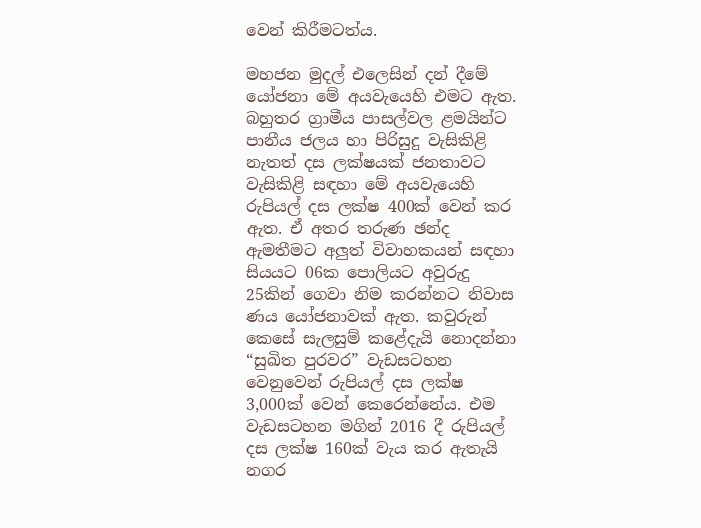වෙන් කිරීමටත්ය.

මහජන මුදල් එලෙසින් දන් දීමේ යෝජනා මේ අයවැයෙහි එමට ඇත. බහුතර ග්‍රාමීය පාසල්වල ළමයින්ට පානීය ජලය හා පිරිසුදු වැසිකිළි නැතත් දස ලක්ෂයක් ජනතාවට වැසිකිළි සඳහා මේ අයවැයෙහි රුපියල් දස ලක්ෂ 400ක් වෙන් කර ඇත. ඒ අතර තරුණ ඡන්ද ඇමතීමට අලුත් විවාහකයන් සඳහා සියයට 06ක පොලියට අවුරුදු 25කින් ගෙවා නිම කරන්නට නිවාස ණය යෝජනාවක් ඇත. කවුරුන් කෙසේ සැලසුම් කළේදැයි නොදන්නා “සුඛිත පුරවර” වැඩසටහන වෙනුවෙන් රුපියල් දස ලක්ෂ 3,000ක් වෙන් කෙරෙන්නේය. එම වැඩසටහන මගින් 2016 දී රුපියල් දස ලක්ෂ 160ක් වැය කර ඇතැයි නගර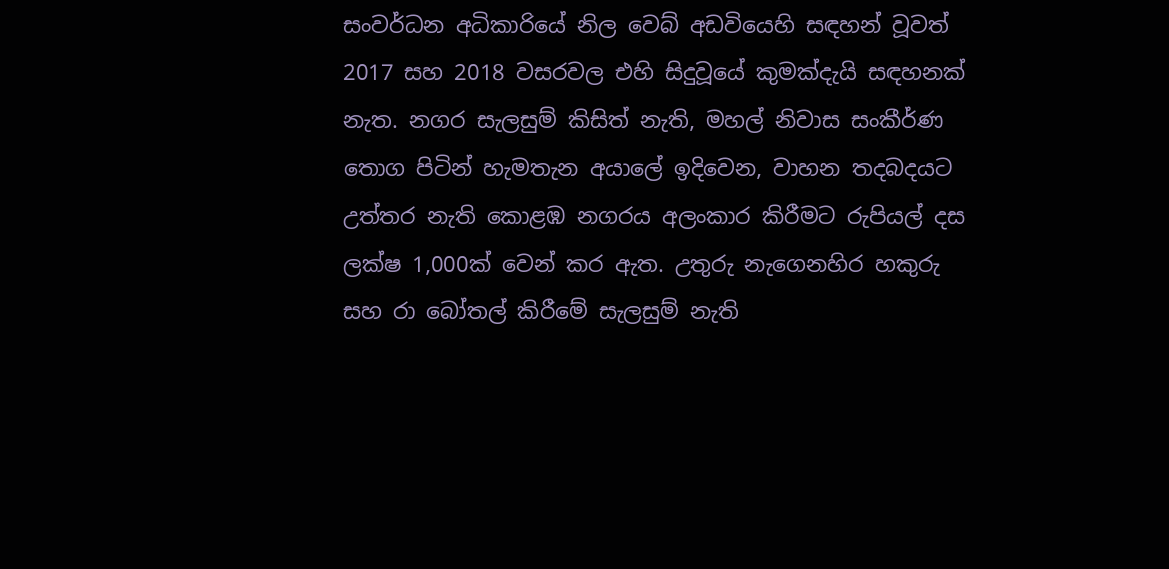සංවර්ධන අධිකාරියේ නිල වෙබ් අඩවියෙහි සඳහන් වූවත් 2017 සහ 2018 වසරවල එහි සිදුවූයේ කුමක්දැයි සඳහනක් නැත. නගර සැලසුම් කිසිත් නැති, මහල් නිවාස සංකීර්ණ තොග පිටින් හැමතැන අයාලේ ඉදිවෙන, වාහන තදබදයට උත්තර නැති කොළඹ නගරය අලංකාර කිරීමට රුපියල් දස ලක්ෂ 1,000ක් වෙන් කර ඇත. උතුරු නැගෙනහිර හකුරු සහ රා බෝතල් කිරීමේ සැලසුම් නැති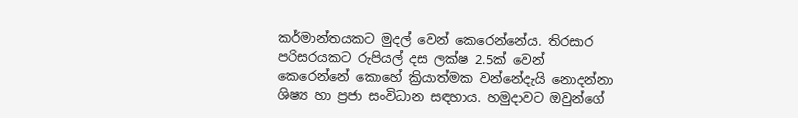කර්මාන්තයකට මුදල් වෙන් කෙරෙන්නේය. තිරසාර පරිසරයකට රුපියල් දස ලක්ෂ 2.5ක් වෙන් කෙරෙන්නේ කොහේ ක්‍රියාත්මක වන්නේදැයි නොදන්නා ශිෂ්‍ය හා ප්‍රජා සංවිධාන සඳහාය. හමුදාවට ඔවුන්ගේ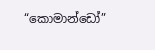“කොමාන්ඩෝ”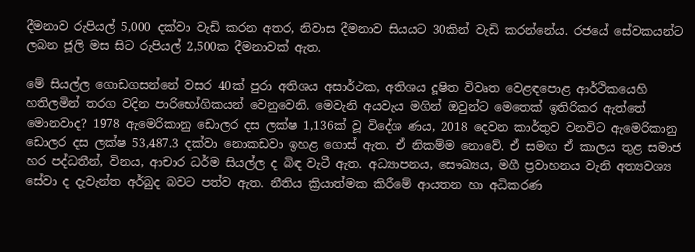දීමනාව රුපියල් 5,000 දක්වා වැඩි කරන අතර, නිවාස දීමනාව සියයට 30කින් වැඩි කරන්නේය. රජයේ සේවකයන්ට ලබන ජූලි මස සිට රුපියල් 2,500ක දීමනාවක් ඇත.

මේ සියල්ල ගොඩගසන්නේ වසර 40ක් පුරා අතිශය අසාර්ථක, අතිශය දූෂිත විවෘත වෙළඳපොළ ආර්ථිකයෙහි හතිලමින් තරග වදින පාරිභෝගිකයන් වෙනුවෙනි. මෙවැනි අයවැය මගින් ඔවුන්ට මෙතෙක් ඉතිරිකර ඇත්තේ මොනවාද? 1978 ඇමෙරිකානු ඩොලර දස ලක්ෂ 1,136ක් වූ විදේශ ණය, 2018 දෙවන කාර්තුව වනවිට ඇමෙරිකානු ඩොලර දස ලක්ෂ 53,487.3 දක්වා නොකඩවා ඉහළ ගොස් ඇත. ඒ නිකම්ම නොවේ. ඒ සමඟ ඒ කාලය තුළ සමාජ හර පද්ධතීන්, විනය, ආචාර ධර්ම සියල්ල ද බිඳ වැටී ඇත. අධ්‍යාපනය, සෞඛ්‍යය, මගී ප්‍රවාහනය වැනි අත්‍යවශ්‍ය සේවා ද දැවැන්ත අර්බුද බවට පත්ව ඇත. නීතිය ක්‍රියාත්මක කිරීමේ ආයතන හා අධිකරණ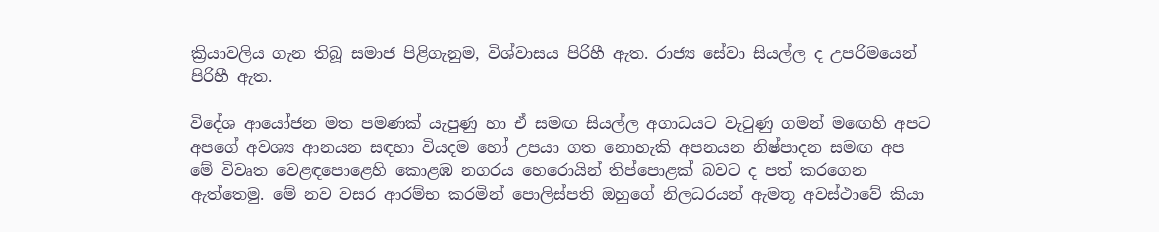ක්‍රියාවලිය ගැන තිබූ සමාජ පිළිගැනුම, විශ්වාසය පිරිහී ඇත. රාජ්‍ය සේවා සියල්ල ද උපරිමයෙන් පිරිහී ඇත.

විදේශ ආයෝජන මත පමණක් යැපුණු හා ඒ සමඟ සියල්ල අගාධයට වැටුණු ගමන් මඟෙහි අපට අපගේ අවශ්‍ය ආනයන සඳහා වියදම හෝ උපයා ගත නොහැකි අපනයන නිෂ්පාදන සමඟ අප මේ විවෘත වෙළඳපොළෙහි කොළඹ නගරය හෙරොයින් තිප්පොළක් බවට ද පත් කරගෙන ඇත්තෙමු. මේ නව වසර ආරම්භ කරමින් පොලිස්පති ඔහුගේ නිලධරයන් ඇමතූ අවස්ථාවේ කියා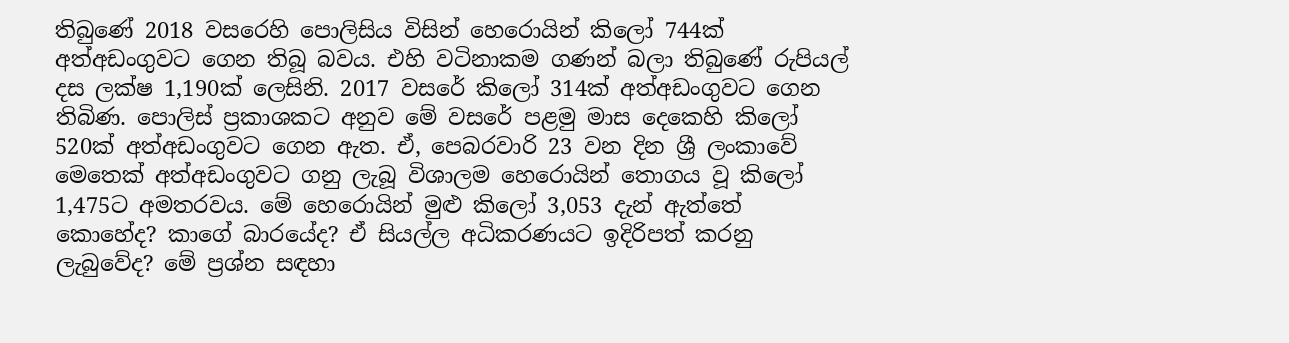තිබුණේ 2018 වසරෙහි පොලිසිය විසින් හෙරොයින් කිලෝ 744ක් අත්අඩංගුවට ගෙන තිබූ බවය. එහි වටිනාකම ගණන් බලා තිබුණේ රුපියල් දස ලක්ෂ 1,190ක් ලෙසිනි. 2017 වසරේ කිලෝ 314ක් අත්අඩංගුවට ගෙන තිබිණ. පොලිස් ප්‍රකාශකට අනුව මේ වසරේ පළමු මාස දෙකෙහි කිලෝ 520ක් අත්අඩංගුවට ගෙන ඇත. ඒ, පෙබරවාරි 23 වන දින ශ්‍රී ලංකාවේ මෙතෙක් අත්අඩංගුවට ගනු ලැබූ විශාලම හෙරොයින් තොගය වූ කිලෝ 1,475ට අමතරවය. මේ හෙරොයින් මුළු කිලෝ 3,053 දැන් ඇත්තේ කොහේද? කාගේ බාරයේද? ඒ සියල්ල අධිකරණයට ඉදිරිපත් කරනු ලැබුවේද? මේ ප්‍රශ්න සඳහා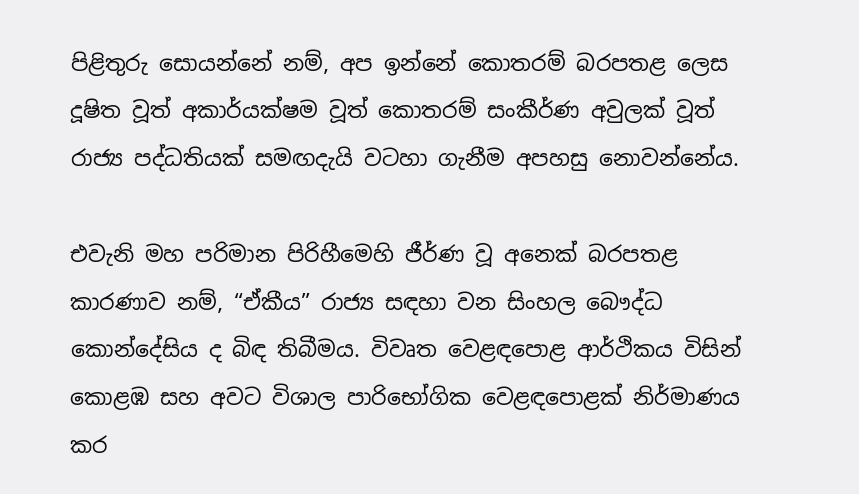පිළිතුරු සොයන්නේ නම්, අප ඉන්නේ කොතරම් බරපතළ ලෙස දූෂිත වූත් අකාර්යක්ෂම වූත් කොතරම් සංකීර්ණ අවුලක් වූත් රාජ්‍ය පද්ධතියක් සමඟදැයි වටහා ගැනීම අපහසු නොවන්නේය.

එවැනි මහ පරිමාන පිරිහීමෙහි ජීර්ණ වූ අනෙක් බරපතළ කාරණාව නම්, “ඒකීය” රාජ්‍ය සඳහා වන සිංහල බෞද්ධ කොන්දේසිය ද බිඳ තිබීමය. විවෘත වෙළඳපොළ ආර්ථිකය විසින් කොළඹ සහ අවට විශාල පාරිභෝගික වෙළඳපොළක් නිර්මාණය කර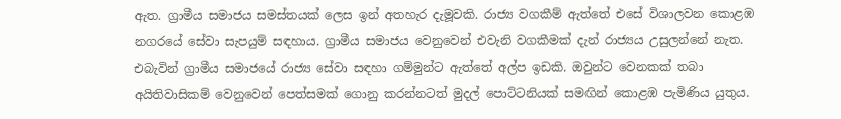ඇත. ග්‍රාමීය සමාජය සමස්තයක් ලෙස ඉන් අතහැර දැමූවකි. රාජ්‍ය වගකීම් ඇත්තේ එසේ විශාලවන කොළඹ නගරයේ සේවා සැපයුම් සඳහාය. ග්‍රාමීය සමාජය වෙනුවෙන් එවැනි වගකීමක් දැන් රාජ්‍යය උසුලන්නේ නැත. එබැවින් ග්‍රාමීය සමාජයේ රාජ්‍ය සේවා සඳහා ගම්මුන්ට ඇත්තේ අල්ප ඉඩකි. ඔවුන්ට වෙනකක් තබා අයිතිවාසිකම් වෙනුවෙන් පෙත්සමක් ගොනු කරන්නටත් මුදල් පොට්ටනියක් සමඟින් කොළඹ පැමිණිය යුතුය.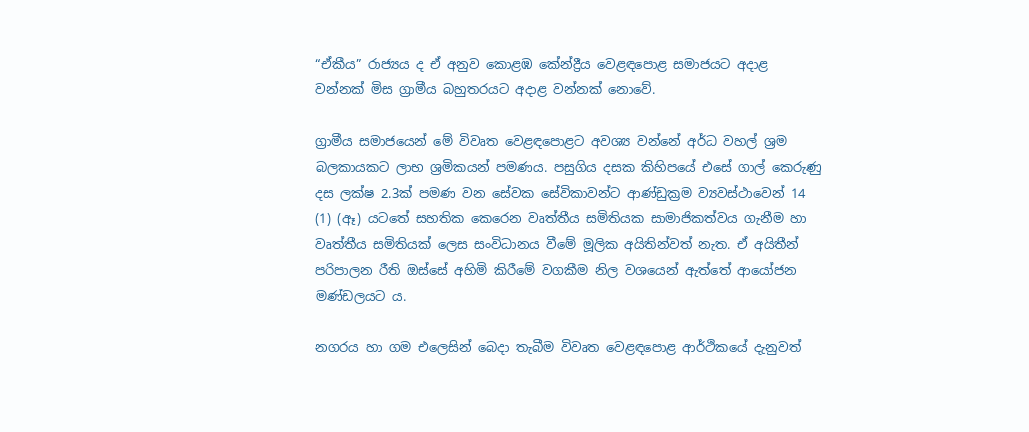“ඒකීය” රාජ්‍යය ද ඒ අනුව කොළඹ කේන්ද්‍රීය වෙළඳපොළ සමාජයට අදාළ වන්නක් මිස ග්‍රාමීය බහුතරයට අදාළ වන්නක් නොවේ.

ග්‍රාමීය සමාජයෙන් මේ විවෘත වෙළඳපොළට අවශ්‍ය වන්නේ අර්ධ වහල් ශ්‍රම බලකායකට ලාභ ශ්‍රමිකයන් පමණය. පසුගිය දසක කිහිපයේ එසේ ගාල් කෙරුණු දස ලක්ෂ 2.3ක් පමණ වන සේවක සේවිකාවන්ට ආණ්ඩුක්‍රම ව්‍යවස්ථාවෙන් 14 (1) (ඈ) යටතේ සහතික කෙරෙන වෘත්තීය සමිතියක සාමාජිකත්වය ගැනීම හා වෘත්තීය සමිතියක් ලෙස සංවිධානය වීමේ මූලික අයිතින්වත් නැත. ඒ අයිතීන් පරිපාලන රීති ඔස්සේ අහිමි කිරීමේ වගකීම නිල වශයෙන් ඇත්තේ ආයෝජන මණ්ඩලයට ය.

නගරය හා ගම එලෙසින් බෙදා තැබීම විවෘත වෙළඳපොළ ආර්ථිකයේ දැනුවත්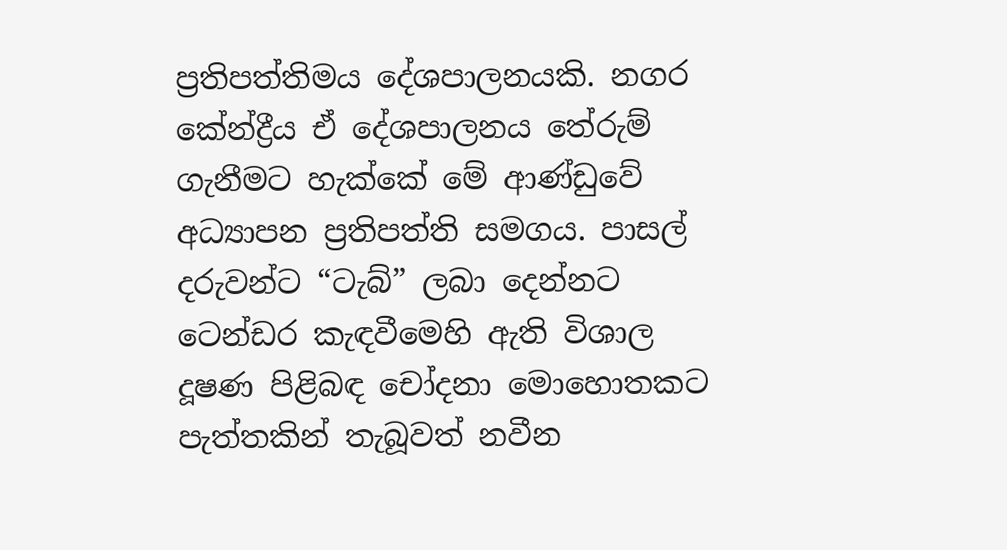ප්‍රතිපත්තිමය දේශපාලනයකි. නගර කේන්ද්‍රීය ඒ දේශපාලනය තේරුම් ගැනීමට හැක්කේ මේ ආණ්ඩුවේ අධ්‍යාපන ප්‍රතිපත්ති සමගය. පාසල් දරුවන්ට “ටැබ්” ලබා දෙන්නට ටෙන්ඩර කැඳවීමෙහි ඇති විශාල දූෂණ පිළිබඳ චෝදනා මොහොතකට පැත්තකින් තැබූවත් නවීන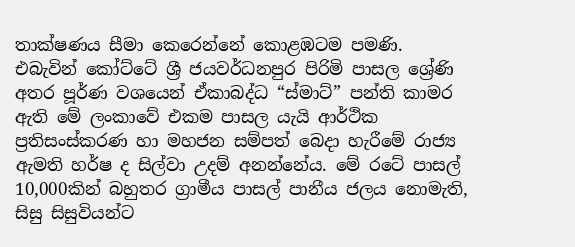තාක්ෂණය සීමා කෙරෙන්නේ කොළඹටම පමණි. එබැවින් කෝට්ටේ ශ්‍රී ජයවර්ධනපුර පිරිමි පාසල ශ්‍රේණි අතර පූර්ණ වශයෙන් ඒකාබද්ධ “ස්මාට්” පන්ති කාමර ඇති මේ ලංකාවේ එකම පාසල යැයි ආර්ථික ප්‍රතිසංස්කරණ හා මහජන සම්පත් බෙදා හැරීමේ රාජ්‍ය ඇමති හර්ෂ ද සිල්වා උදම් අනන්නේය. මේ රටේ පාසල් 10,000කින් බහුතර ග්‍රාමීය පාසල් පානීය ජලය නොමැති, සිසු සිසුවියන්ට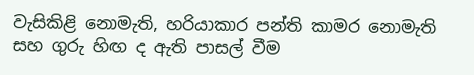වැසිකිළි නොමැති, හරියාකාර පන්ති කාමර නොමැති සහ ගුරු හිඟ ද ඇති පාසල් වීම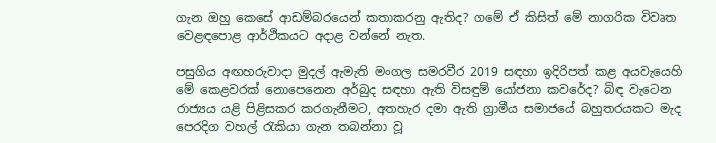ගැන ඔහු කෙසේ ආඩම්බරයෙන් කතාකරනු ඇතිද? ගමේ ඒ කිසිත් මේ නාගරික විවෘත වෙළඳපොළ ආර්ථිකයට අදාළ වන්නේ නැත.

පසුගිය අඟහරුවාදා මුදල් ඇමැති මංගල සමරවීර 2019 සඳහා ඉදිරිපත් කළ අයවැයෙහි මේ කෙළවරක් නොපෙනෙන අර්බුද සඳහා ඇති විසඳුම් යෝජනා කවරේද? බිඳ වැටෙන රාජ්‍යය යළි පිළිසකර කරගැනීමට, අතහැර දමා ඇති ග්‍රාමීය සමාජයේ බහුතරයකට මැද පෙරදිග වහල් රැකියා ගැන තබන්නා වූ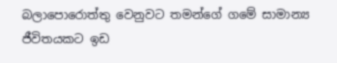බලාපොරොත්තු වෙනුවට තමන්ගේ ගමේ සාමාන්‍ය ජීවිතයකට ඉඩ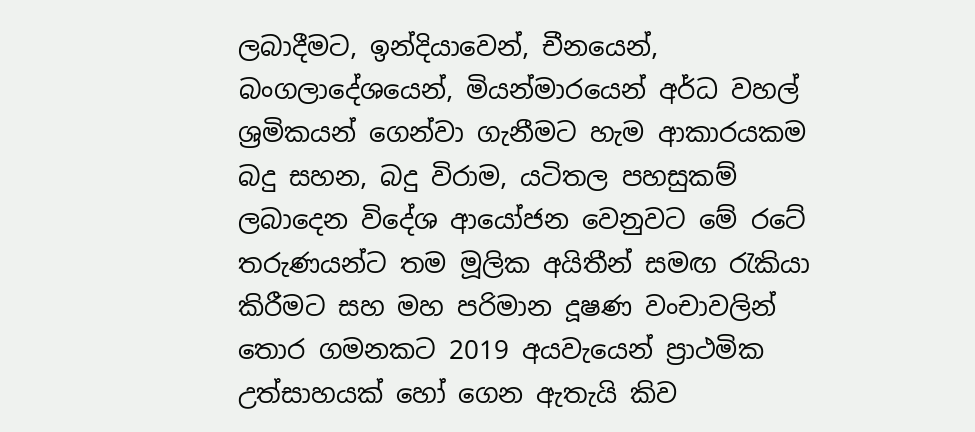ලබාදීමට, ඉන්දියාවෙන්, චීනයෙන්, බංගලාදේශයෙන්, මියන්මාරයෙන් අර්ධ වහල් ශ්‍රමිකයන් ගෙන්වා ගැනීමට හැම ආකාරයකම බදු සහන, බදු විරාම, යටිතල පහසුකම් ලබාදෙන විදේශ ආයෝජන වෙනුවට මේ රටේ තරුණයන්ට තම මූලික අයිතීන් සමඟ රැකියා කිරීමට සහ මහ පරිමාන දූෂණ වංචාවලින් තොර ගමනකට 2019 අයවැයෙන් ප්‍රාථමික උත්සාහයක් හෝ ගෙන ඇතැයි කිව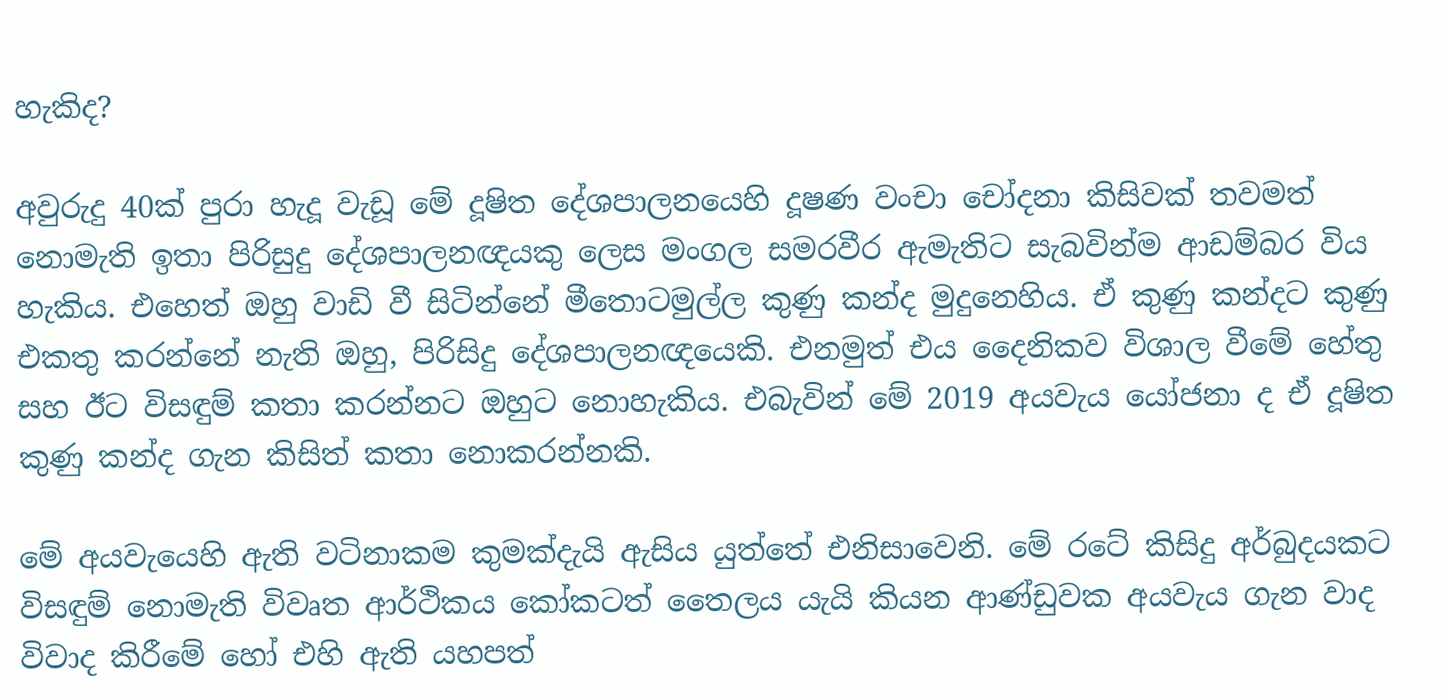හැකිද?

අවුරුදු 40ක් පුරා හැදූ වැඩූ මේ දූෂිත දේශපාලනයෙහි දූෂණ වංචා චෝදනා කිසිවක් තවමත් නොමැති ඉතා පිරිසුදු දේශපාලනඥයකු ලෙස මංගල සමරවීර ඇමැතිට සැබවින්ම ආඩම්බර විය හැකිය. එහෙත් ඔහු වාඩි වී සිටින්නේ මීතොටමුල්ල කුණු කන්ද මුදුනෙහිය. ඒ කුණු කන්දට කුණු එකතු කරන්නේ නැති ඔහු, පිරිසිදු දේශපාලනඥයෙකි. එනමුත් එය දෛනිකව විශාල වීමේ හේතු සහ ඊට විසඳුම් කතා කරන්නට ඔහුට නොහැකිය. එබැවින් මේ 2019 අයවැය යෝජනා ද ඒ දූෂිත කුණු කන්ද ගැන කිසිත් කතා නොකරන්නකි.

මේ අයවැයෙහි ඇති වටිනාකම කුමක්දැයි ඇසිය යුත්තේ එනිසාවෙනි. මේ රටේ කිසිදු අර්බුදයකට විසඳුම් නොමැති විවෘත ආර්ථිකය කෝකටත් තෛලය යැයි කියන ආණ්ඩුවක අයවැය ගැන වාද විවාද කිරීමේ හෝ එහි ඇති යහපත්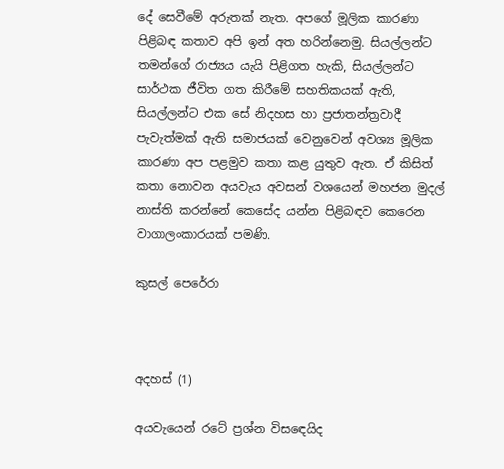දේ සෙවීමේ අරුතක් නැත. අපගේ මූලික කාරණා පිළිබඳ කතාව අපි ඉන් අත හරින්නෙමු. සියල්ලන්ට තමන්ගේ රාජ්‍යය යැයි පිළිගත හැකි, සියල්ලන්ට සාර්ථක ජීවිත ගත කිරීමේ සහතිකයක් ඇති, සියල්ලන්ට එක සේ නිදහස හා ප්‍රජාතන්ත්‍රවාදී පැවැත්මක් ඇති සමාජයක් වෙනුවෙන් අවශ්‍ය මූලික කාරණා අප පළමුව කතා කළ යුතුව ඇත. ඒ කිසිත් කතා නොවන අයවැය අවසන් වශයෙන් මහජන මුදල් නාස්ති කරන්නේ කෙසේද යන්න පිළිබඳව කෙරෙන වාගාලංකාරයක් පමණි.

කුසල් පෙරේරා



අදහස් (1)

අයවැයෙන් රටේ ප්‍රශ්න විසඳෙයිද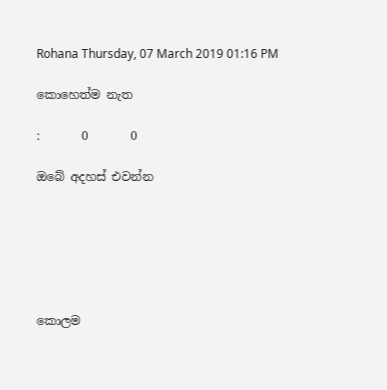Rohana Thursday, 07 March 2019 01:16 PM

කොහෙත්ම නැත

:       0       0

ඔබේ අදහස් එවන්න






කොලම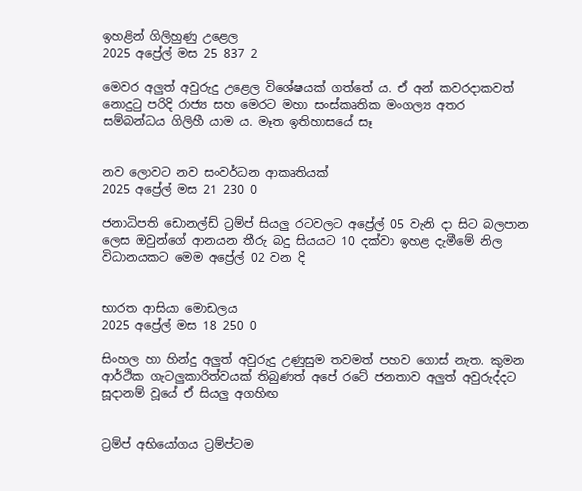ඉහළින් ගිලිහුණු උළෙල
2025 අප්‍රේල් මස 25 837 2

මෙවර අලු‍ත් අවුරුදු උළෙල විශේෂයක් ගත්තේ ය. ඒ අන් කවරදාකවත් නොදුටු පරිදි රාජ්‍ය සහ මෙරට මහා සංස්කෘතික මංගල්‍ය අතර සම්බන්ධය ගිලිහී යාම ය. මෑත ඉතිහාසයේ සෑ


නව ලොවට නව සංවර්ධන ආකෘතියක්
2025 අප්‍රේල් මස 21 230 0

ජනාධිපති ඩොනල්ඩ් ට්‍රම්ප් සියලු‍ රටවලට අප්‍රේල් 05 වැනි දා සිට බලපාන ලෙස ඔවුන්ගේ ආනයන තීරු බදු සියයට 10 දක්වා ඉහළ දැමීමේ නිල විධානයකට මෙම අප්‍රේල් 02 වන දි


භාරත ආසියා මොඩලය
2025 අප්‍රේල් මස 18 250 0

සිංහල හා හින්දු අලුත් අවුරුදු උණුසුම තවමත් පහව ගොස් නැත. කුමන ආර්ථික ගැටලුකාරිත්වයක් තිබුණත් අපේ රටේ ජනතාව අලුත් අවුරුද්දට සූදානම් වූයේ ඒ සියලු අගහිඟ


ට්‍රම්ප් අභියෝගය ට්‍රම්ප්ටම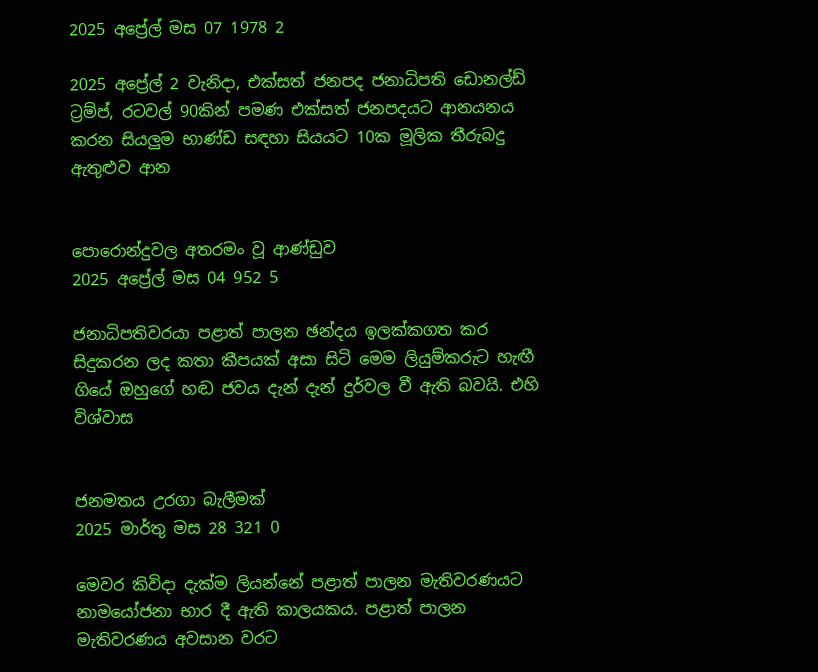2025 අප්‍රේල් මස 07 1978 2

2025 අප්‍රේල් 2 වැනිදා, එක්සත් ජනපද ජනාධිපති ඩොනල්ඩ් ට්‍රම්ප්, රටවල් 90කින් පමණ එක්සත් ජනපදයට ආනයනය කරන සියලු‍ම භාණ්ඩ සඳහා සියයට 10ක මූලික තීරුබදු ඇතුළුව ආන


පොරොන්දුවල අතරමං වූ ආණ්ඩුව
2025 අප්‍රේල් මස 04 952 5

ජනාධිපතිවරයා පළාත් පාලන ඡන්දය ඉලක්කගත කර සිදුකරන ලද කතා කීපයක් අසා සිටි මෙම ලියුම්කරුට හැඟී ගියේ ඔහුගේ හඬ ජවය දැන් දැන් දුර්වල වී ඇති බවයි. එහි විශ්වාස


ජනමතය උරගා බැලීමක්
2025 මාර්තු මස 28 321 0

මෙවර කිවිදා දැක්ම ලියන්නේ පළාත් පාලන මැතිවරණයට නාමයෝජනා භාර දී ඇති කාලයකය. පළාත් පාලන මැතිවරණය අවසාන වරට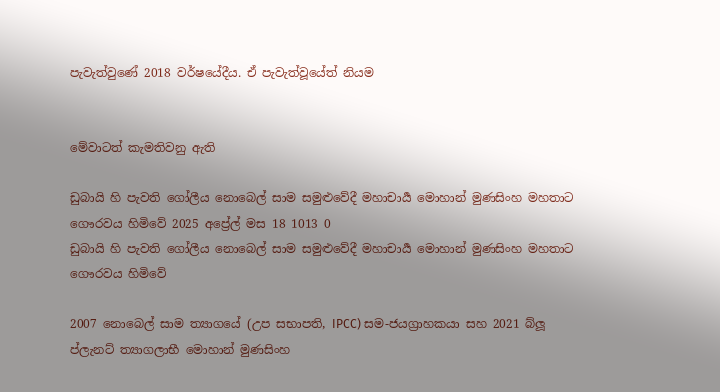පැවැත්වුණේ 2018 වර්ෂයේදීය. ඒ පැවැත්වූයේත් නියම


මේවාටත් කැමතිවනු ඇති

ඩුබායි හි පැවති ගෝලීය නොබෙල් සාම සමුළුවේදී මහාචාර්‍ය මොහාන් මුණසිංහ මහතාට ගෞරවය හිමිවේ 2025 අප්‍රේල් මස 18 1013 0
ඩුබායි හි පැවති ගෝලීය නොබෙල් සාම සමුළුවේදී මහාචාර්‍ය මොහාන් මුණසිංහ මහතාට ගෞරවය හිමිවේ

2007 නොබෙල් සාම ත්‍යාගයේ (උප සභාපති, IPCC) සම-ජයග්‍රාහකයා සහ 2021 බ්ලූ ප්ලැනට් ත්‍යාගලාභී මොහාන් මුණසිංහ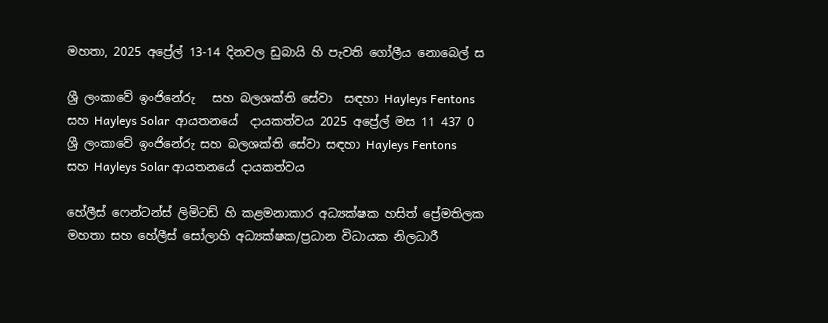මහතා, 2025 අප්‍රේල් 13-14 දිනවල ඩුබායි හි පැවති ගෝලීය නොබෙල් ස

ශ්‍රී ලංකාවේ ඉංජිනේරු   සහ බලශක්ති සේවා  සඳහා Hayleys Fentons  සහ Hayleys Solar  ආයතනයේ  දායකත්වය 2025 අප්‍රේල් මස 11 437 0
ශ්‍රී ලංකාවේ ඉංජිනේරු සහ බලශක්ති සේවා සඳහා Hayleys Fentons සහ Hayleys Solar ආයතනයේ දායකත්වය

හේලීස් ෆෙන්ටන්ස් ලිමිටඩ් හි කළමනාකාර අධ්‍යක්ෂක හසිත් ප්‍රේමතිලක මහතා සහ හේලීස් සෝලාහි අධ්‍යක්ෂක/ප්‍රධාන විධායක නිලධාරී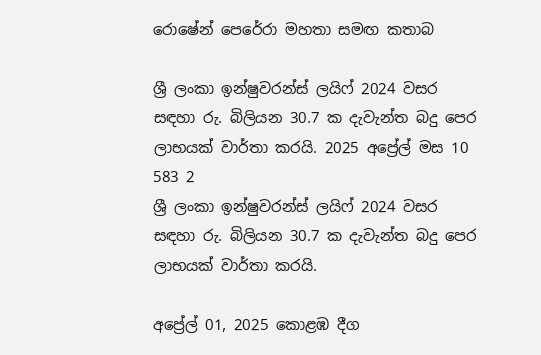රොෂේන් පෙරේරා මහතා සමඟ කතාබ

ශ්‍රී ලංකා ඉන්ෂුවරන්ස් ලයිෆ් 2024 වසර සඳහා රු. බිලියන 30.7 ක දැවැන්ත බදු පෙර ලාභයක් වාර්තා කරයි. 2025 අප්‍රේල් මස 10 583 2
ශ්‍රී ලංකා ඉන්ෂුවරන්ස් ලයිෆ් 2024 වසර සඳහා රු. බිලියන 30.7 ක දැවැන්ත බදු පෙර ලාභයක් වාර්තා කරයි.

අප්‍රේල් 01, 2025 කොළඹ දීග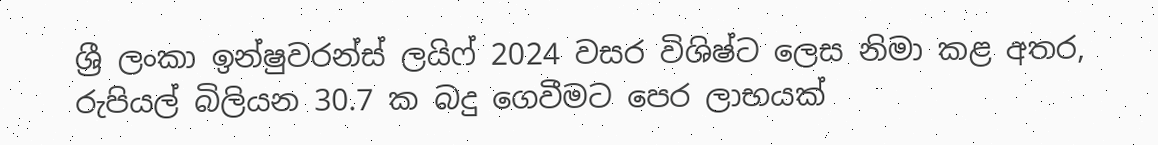ශ්‍රී ලංකා ඉන්ෂුවරන්ස් ලයිෆ් 2024 වසර විශිෂ්ට ලෙස නිමා කළ අතර, රුපියල් බිලියන 30.7 ක බදු ගෙවීමට පෙර ලාභයක්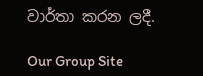වාර්තා කරන ලදී.

Our Group Site